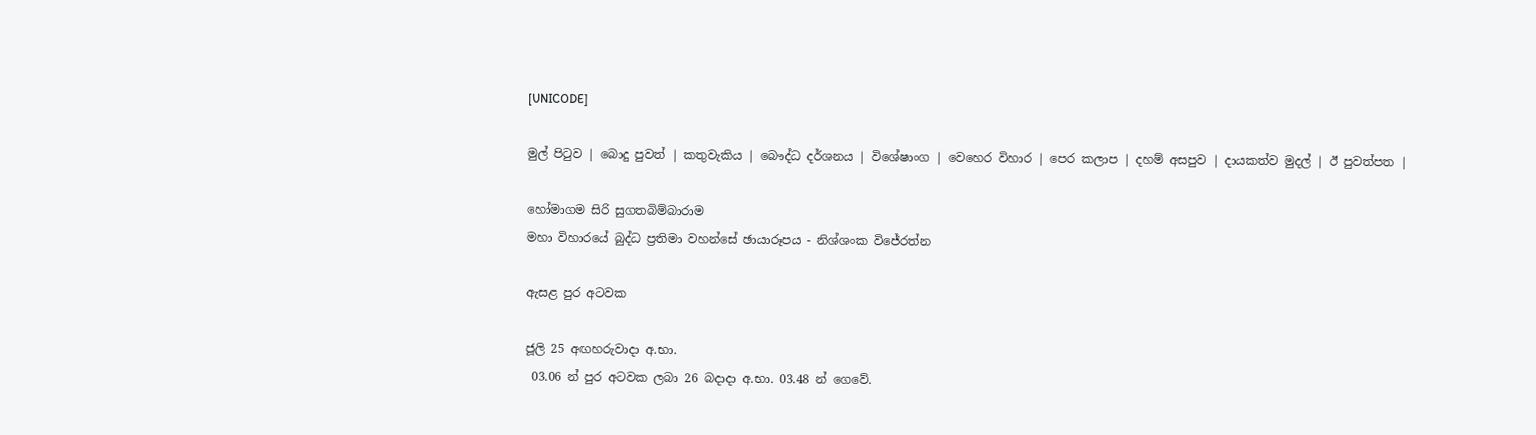[UNICODE]

මුල් පිටුව | බොදු පුවත් | කතුවැකිය | බෞද්ධ දර්ශනය | විශේෂාංග | වෙහෙර විහාර | පෙර කලාප | දහම් අසපුව | දායකත්ව මුදල් | ඊ පුවත්පත |

හෝමාගම සිරි සුගතබිම්බාරාම
මහා විහාරයේ බුද්ධ ප්‍රතිමා වහන්සේ ඡායාරූපය - නිශ්ශංක විජේරත්න

ඇසළ පුර අටවක

ජූලි 25 අඟහරුවාදා අ.භා.
 03.06 න් පුර අටවක ලබා 26 බදාදා අ.භා. 03.48 න් ගෙවේ.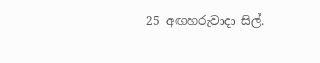25 අඟහරුවාදා සිල්.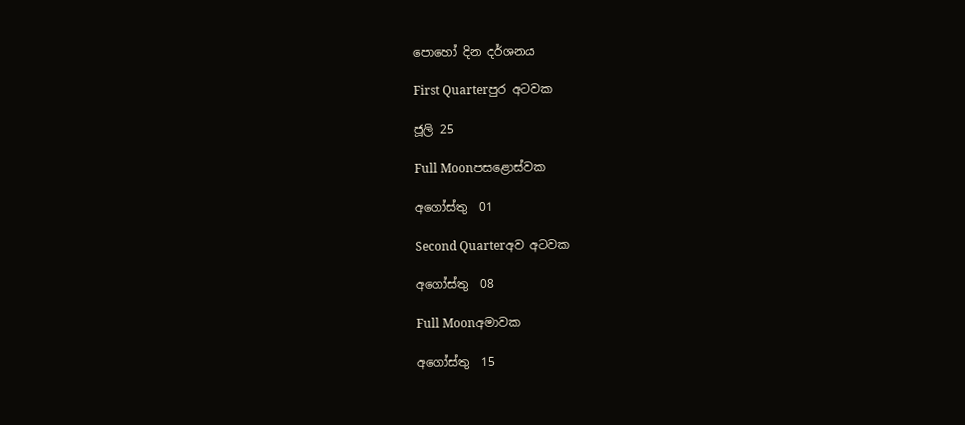පොහෝ දින දර්ශනය

First Quarterපුර අටවක

ජූලි 25

Full Moonපසළොස්වක

අගෝස්තු  01

Second Quarterඅව අටවක

අගෝස්තු  08

Full Moonඅමාවක

අගෝස්තු  15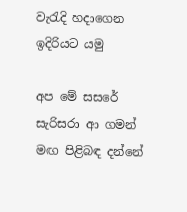වැරැදි හදාගෙන ඉදිරියට යමු

අප මේ සසරේ සැරිසරා ආ ගමන් මඟ පිළිබඳ දන්නේ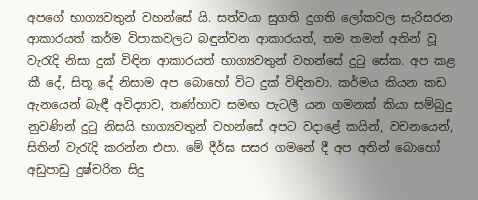අපගේ භාග්‍යවතුන් වහන්සේ යි. සත්වයා සුගති දුගති ලෝකවල සැරිසරන ආකාරයත් කර්ම විපාකවලට බඳුන්වන ආකාරයත්, තම තමන් අතින් වූ වැරැදි නිසා දුක් විඳින ආකාරයත් භාග්‍යවතුන් වහන්සේ දුටු සේක. අප කළ කී දේ, සිතූ දේ නිසාම අප බොහෝ විට දුක් විඳිනවා. කර්මය කියන කඩ ඇනයෙන් බැඳී අවිද්‍යාව, තණ්හාව සමඟ පැටලී යන ගමනක් කියා සම්බුදු නුවණින් දුටු නිසයි භාග්‍යවතුන් වහන්සේ අපට වදාළේ කයින්, වචනයෙන්, සිතින් වැරැදි කරන්න එපා. මේ දීර්ඝ සසර ගමනේ දී අප අතින් බොහෝ අඩුපාඩු දුෂ්චරිත සිදු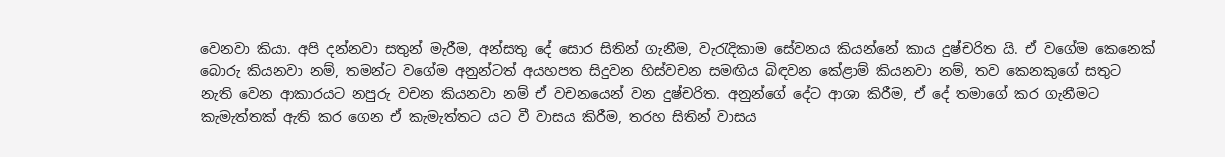වෙනවා කියා. අපි දන්නවා සතුන් මැරීම, අන්සතු දේ සොර සිතින් ගැනීම, වැරැදිකාම සේවනය කියන්නේ කාය දුෂ්චරිත යි. ඒ වගේම කෙනෙක් බොරු කියනවා නම්, තමන්ට වගේම අනුන්ටත් අයහපත සිදුවන හිස්වචන සමඟිය බිඳවන කේළාම් කියනවා නම්, තව කෙනකුගේ සතුට නැති වෙන ආකාරයට නපුරු වචන කියනවා නම් ඒ වචනයෙන් වන දුෂ්චරිත. අනුන්ගේ දේට ආශා කිරීම, ඒ දේ තමාගේ කර ගැනීමට කැමැත්තක් ඇති කර ගෙන ඒ කැමැත්තට යට වී වාසය කිරීම, තරහ සිතින් වාසය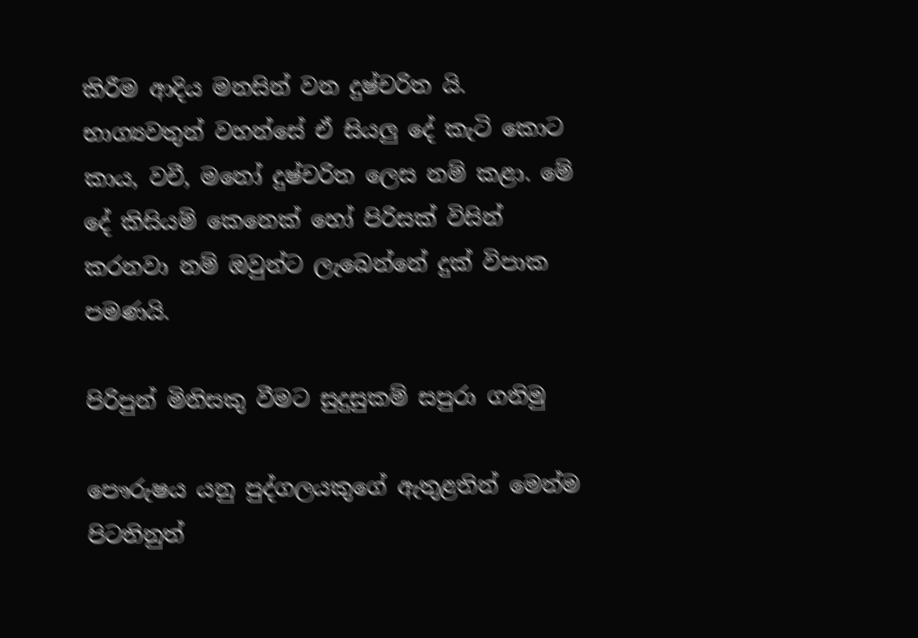කිරීම ආදිය මනසින් වන දුෂ්චරිත යි. භාග්‍යවතුන් වහන්සේ ඒ සියලු දේ කැටි කොට කාය, වචී, මනෝ දුෂ්චරිත ලෙස නම් කළා. මේ දේ කිසියම් කෙනෙක් හෝ පිරිසක් විසින් කරනවා නම් ඔවුන්ට ලැබෙන්නේ දුක් විපාක පමණයි.

පිරිපුන් මිනිසකු වීමට සුදුසුකම් සපුරා ගනිමු

පෞරුෂය යනු පුද්ගලයකුගේ ඇතුළතින් මෙන්ම පිටතිනුත්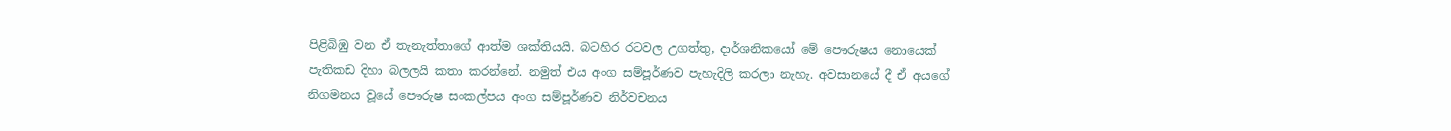පිළිබිඹු වන ඒ තැනැත්තාගේ ආත්ම ශක්තියයි. බටහිර රටවල උගත්තු, දාර්ශනිකයෝ මේ පෞරුෂය නොයෙක් පැතිකඩ දිහා බලලයි කතා කරන්නේ. නමුත් එය අංග සම්පූර්ණව පැහැදිලි කරලා නැහැ. අවසානයේ දී ඒ අයගේ නිගමනය වූයේ පෞරුෂ සංකල්පය අංග සම්පූර්ණව නිර්වචනය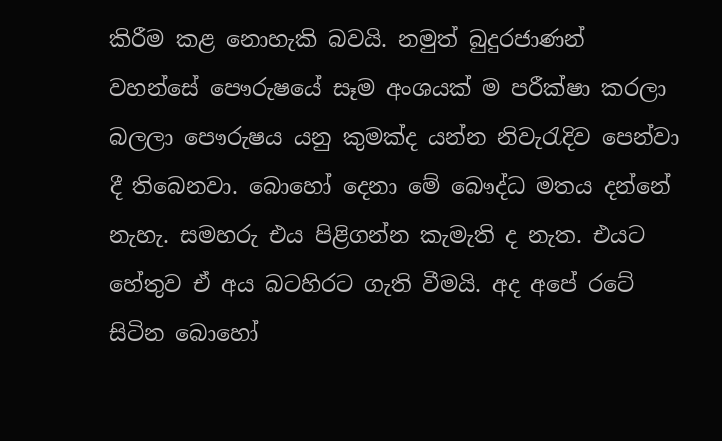කිරීම කළ නොහැකි බවයි. නමුත් බුදුරජාණන් වහන්සේ පෞරුෂයේ සෑම අංශයක් ම පරීක්ෂා කරලා බලලා පෞරුෂය යනු කුමක්ද යන්න නිවැරැදිව පෙන්වා දී තිබෙනවා. බොහෝ දෙනා මේ බෞද්ධ මතය දන්නේ නැහැ. සමහරු එය පිළිගන්න කැමැති ද නැත. එයට හේතුව ඒ අය බටහිරට ගැති වීමයි. අද අපේ රටේ සිටින බොහෝ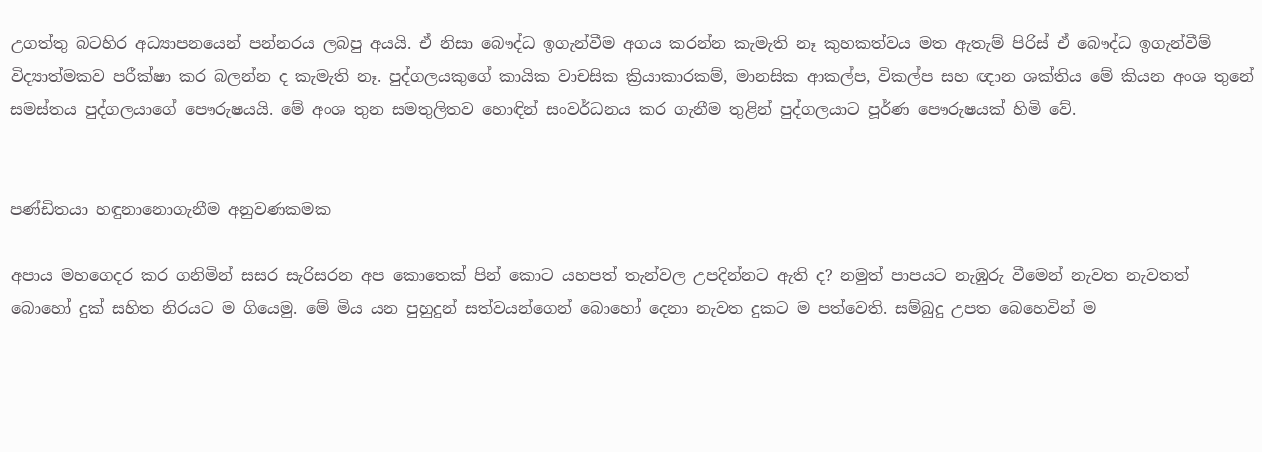උගත්තු බටහිර අධ්‍යාපනයෙන් පන්නරය ලබපු අයයි. ඒ නිසා බෞද්ධ ඉගැන්වීම අගය කරන්න කැමැති නෑ කුහකත්වය මත ඇතැම් පිරිස් ඒ බෞද්ධ ඉගැන්වීම් විද්‍යාත්මකව පරීක්ෂා කර බලන්න ද කැමැති නෑ. පුද්ගලයකුගේ කායික වාචසික ක්‍රියාකාරකම්, මානසික ආකල්ප, විකල්ප සහ ඥාන ශක්තිය මේ කියන අංශ තුනේ සමස්තය පුද්ගලයාගේ පෞරුෂයයි. මේ අංශ තුන සමතුලිතව හොඳින් සංවර්ධනය කර ගැනීම තුළින් පුද්ගලයාට පූර්ණ පෞරුෂයක් හිමි වේ.


පණ්ඩිතයා හඳුනානොගැනීම අනුවණකමක

අපාය මහගෙදර කර ගනිමින් සසර සැරිසරන අප කොතෙක් පින් කොට යහපත් තැන්වල උපදින්නට ඇති ද? නමුත් පාපයට නැඹුරු වීමෙන් නැවත නැවතත් බොහෝ දුක් සහිත නිරයට ම ගියෙමු. මේ මිය යන පුහුදුන් සත්වයන්ගෙන් බොහෝ දෙනා නැවත දුකට ම පත්වෙති. සම්බුදු උපත බෙහෙවින් ම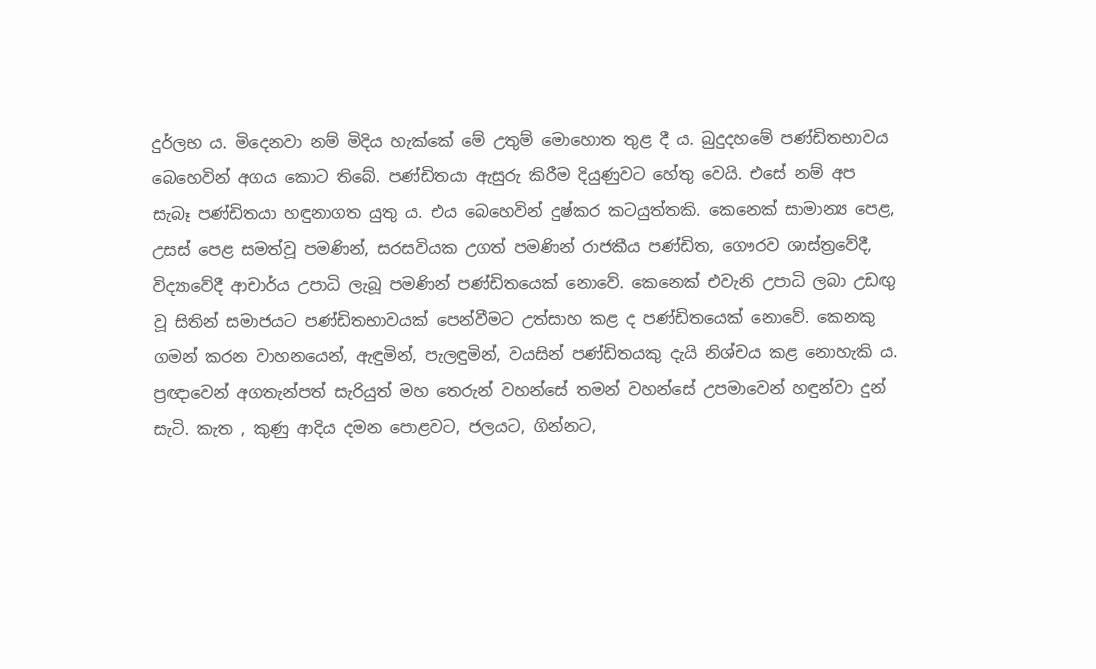දුර්ලභ ය. මිදෙනවා නම් මිදිය හැක්කේ මේ උතුම් මොහොත තුළ දී ය. බුදුදහමේ පණ්ඩිතභාවය බෙහෙවින් අගය කොට තිබේ. පණ්ඩිතයා ඇසුරු කිරීම දියුණුවට හේතු වෙයි. එසේ නම් අප සැබෑ පණ්ඩිතයා හඳුනාගත යුතු ය. එය බෙහෙවින් දුෂ්කර කටයුත්තකි. කෙනෙක් සාමාන්‍ය පෙළ, උසස් පෙළ සමත්වූ පමණින්, සරසවියක උගත් පමණින් රාජකීය පණ්ඩිත, ගෞරව ශාස්ත්‍රවේදී, විද්‍යාවේදී ආචාර්ය උපාධි ලැබූ පමණින් පණ්ඩිතයෙක් නොවේ. කෙනෙක් එවැනි උපාධි ලබා උඩඟු වූ සිතින් සමාජයට පණ්ඩිතභාවයක් පෙන්වීමට උත්සාහ කළ ද පණ්ඩිතයෙක් නොවේ. කෙනකු ගමන් කරන වාහනයෙන්, ඇඳුමින්, පැලඳුමින්, වයසින් පණ්ඩිතයකු දැයි නිශ්චය කළ නොහැකි ය. ප්‍රඥාවෙන් අගතැන්පත් සැරියුත් මහ තෙරුන් වහන්සේ තමන් වහන්සේ උපමාවෙන් හඳුන්වා දුන් සැටි. කැත , කුණු ආදිය දමන පොළවට, ජලයට, ගින්නට,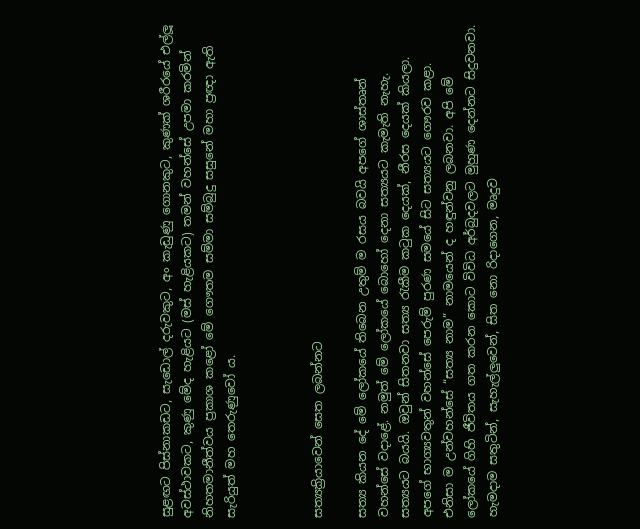සුළඟට පිස්නාකඩට, සැඩොල් දරුවකුට, අං කැඩුණු ගොනකුට, කුණක් ශරීරයේ එල්ලූ අවස්ථාවකට, කුණු මේද හැළියට (මස් හැළියකට) තමන් වහන්සේ උපමා කරමින් නිහතමානීත්වය ප්‍රකාශ කළෝ මේ ගෞතම සම්මා සම්බුදු සසුනේ මහා ප්‍රඥා ඇති සැරියුත් මහ තෙරුණුවෝ ය.



සත්‍යක්‍රියාවෙන් සෙත ලබන්නට

සත්‍ය කියන දේ මේ ලෝකයේ තිබෙන උතුම් ම රසය බවයි අපගේ ශාස්තෘන් වහන්සේ වදාළේ. නමුත් මේ ලෝකයේ බොහෝ දෙනා සත්‍යයට කැමැති නැහැ. සත්‍යයට බයයි. ඔවුන් සිතනවා සත්‍ය රැකීම කටුක දෙයක්, නීරස දෙයක් කියලා. අපගේ භාග්‍යවතුන් වහන්සේ පෙරුම් පුරණ සමයේ සිට සත්‍යයට ගෞරව කළා. එනිසා ම උන්වහන්සේ “සත්‍ය නාම” නාමයෙන් ද හඳුන්වනු ලබනවා. අපි මේ ලෝකයේ ගිහි ජීවිතය ගත කරන කොට විවිධ අර්බුදවලට මුහුණ දෙන්නට සිදුවනවා. හැමදාම සතුටින්, සැහැල්ලුවෙන්, සිත නො රිදාගෙන, මෘදුව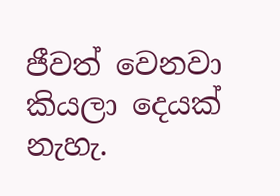ජීවත් වෙනවා කියලා දෙයක් නැහැ.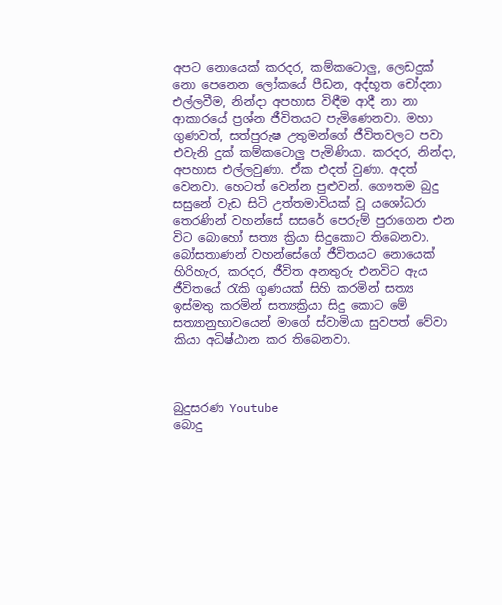අපට නොයෙක් කරදර, කම්කටොලු, ලෙඩදුක් නො පෙනෙන ලෝකයේ පීඩන, අද්භූත චෝදනා එල්ලවීම, නින්දා අපහාස විඳීම ආදී නා නා ආකාරයේ ප්‍රශ්න ජීවිතයට පැමිණෙනවා. මහා ගුණවත්, සත්පුරුෂ උතුමන්ගේ ජීවිතවලට පවා එවැනි දුක් කම්කටොලු පැමිණියා. කරදර, නින්දා, අපහාස එල්ලවුණා. ඒක එදත් වුණා. අදත් වෙනවා. හෙටත් වෙන්න පුළුවන්. ගෞතම බුදු සසුනේ වැඩ සිටි උත්තමාවියක් වූ යශෝධරා තෙරණින් වහන්සේ සසරේ පෙරුම් පුරාගෙන එන විට බොහෝ සත්‍ය ක්‍රියා සිදුකොට තිබෙනවා. බෝසතාණන් වහන්සේගේ ජීවිතයට නොයෙක් හිරිහැර, කරදර, ජීවිත අනතුරු එනවිට ඇය ජීවිතයේ රැකි ගුණයක් සිහි කරමින් සත්‍ය ඉස්මතු කරමින් සත්‍යක්‍රියා සිදු කොට මේ සත්‍යානුභාවයෙන් මාගේ ස්වාමියා සුවපත් වේවා කියා අධිෂ්ඨාන කර තිබෙනවා.



බුදුසරණ Youtube
බොදු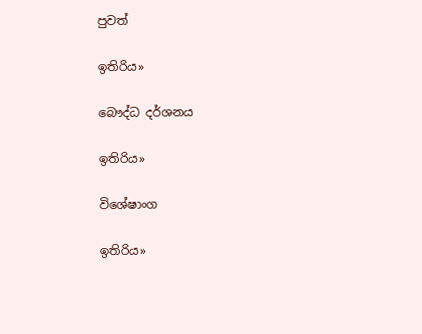පුවත්

ඉතිරිය»

බෞද්ධ දර්ශනය

ඉතිරිය»

විශේෂාංග

ඉතිරිය»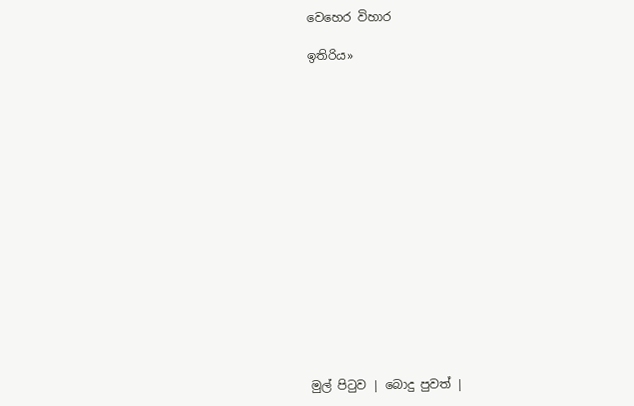වෙහෙර විහාර

ඉතිරිය»
















මුල් පිටුව | බොදු පුවත් |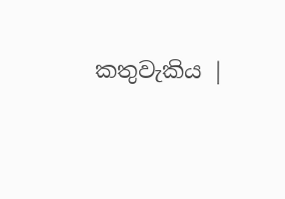කතුවැකිය |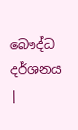බෞද්ධ දර්ශනය |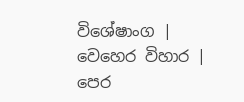විශේෂාංග | වෙහෙර විහාර | පෙර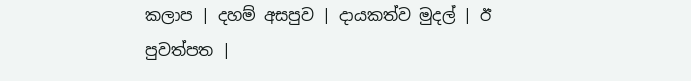කලාප | දහම් අසපුව | දායකත්ව මුදල් | ඊ පුවත්පත |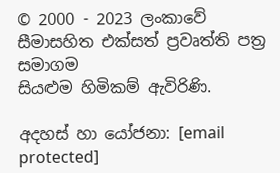© 2000 - 2023 ලංකාවේ සීමාසහිත එක්සත් ප්‍රවෘත්ති පත්‍ර සමාගම
සියළුම හිමිකම් ඇවිරිණි.

අදහස් හා යෝජනා: [email protected]